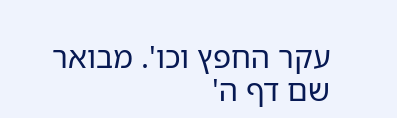עקר החפץ וכו'. מבואר שם דף ה'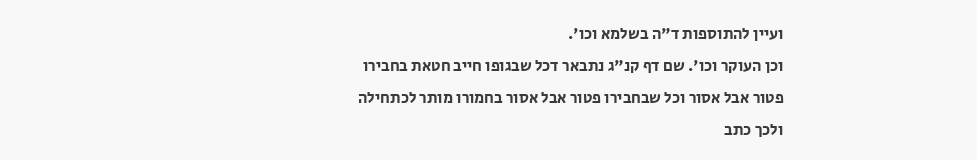ועיין להתוספות ד"ה בשלמא וכו'.
וכן העוקר וכו'. שם דף קנ"ג נתבאר דכל שבגופו חייב חטאת בחבירו פטור אבל אסור וכל שבחבירו פטור אבל אסור בחמורו מותר לכתחילה ולכך כתב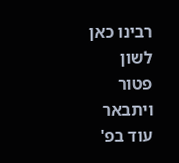רבינו כאן לשון פטור ויתבאר עוד בפ'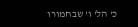כ' הל' ו' שבחמורו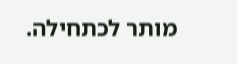מותר לכתחילה.